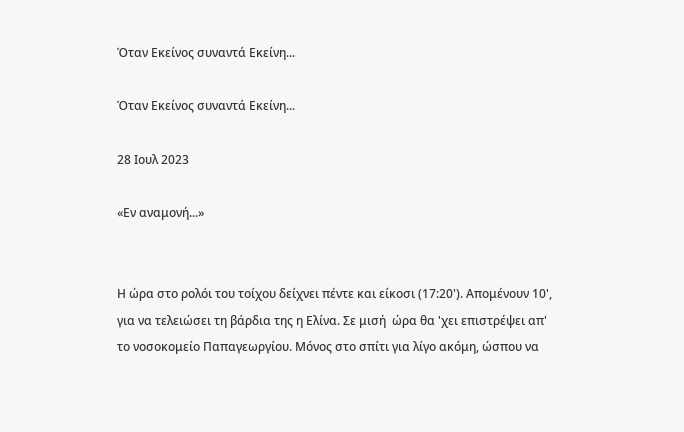Όταν Εκείνος συναντά Εκείνη...

Όταν Εκείνος συναντά Εκείνη...

28 Ιουλ 2023

«Εν αναμονή...»


Η ώρα στο ρολόι του τοίχου δείχνει πέντε και είκοσι (17:20'). Απομένουν 10', για να τελειώσει τη βάρδια της η Ελίνα. Σε μισή  ώρα θα 'χει επιστρέψει απ' το νοσοκομείο Παπαγεωργίου. Μόνος στο σπίτι για λίγο ακόμη, ώσπου να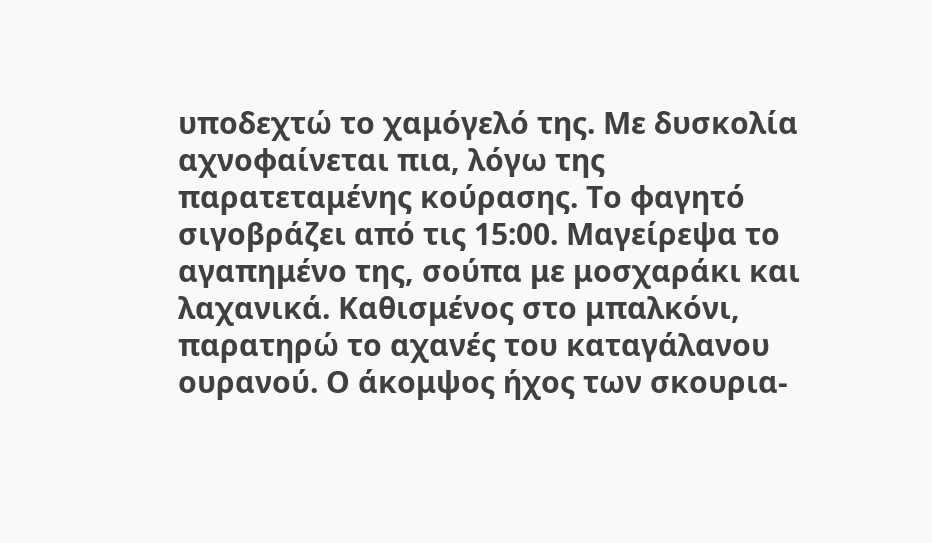υποδεχτώ το χαμόγελό της. Με δυσκολία αχνοφαίνεται πια, λόγω της παρατεταμένης κούρασης. Το φαγητό σιγοβράζει από τις 15:00. Μαγείρεψα το αγαπημένο της, σούπα με μοσχαράκι και λαχανικά. Καθισμένος στο μπαλκόνι, παρατηρώ το αχανές του καταγάλανου ουρανού. Ο άκομψος ήχος των σκουρια-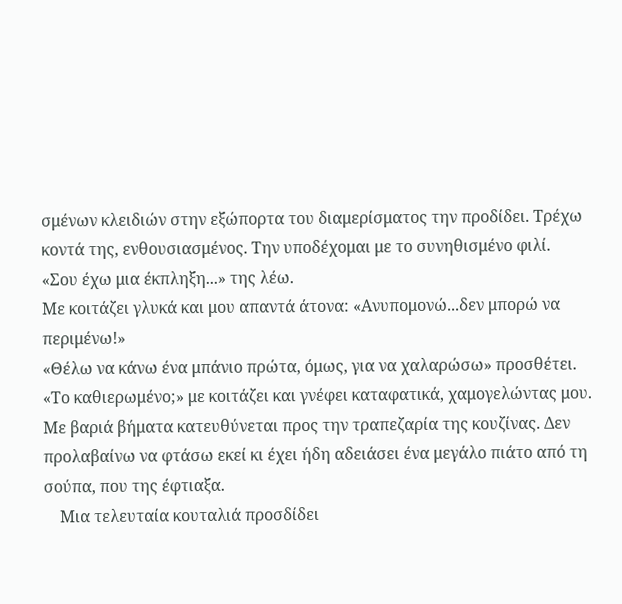σμένων κλειδιών στην εξώπορτα του διαμερίσματος την προδίδει. Τρέχω κοντά της, ενθουσιασμένος. Την υποδέχομαι με το συνηθισμένο φιλί.
«Σου έχω μια έκπληξη...» της λέω.
Με κοιτάζει γλυκά και μου απαντά άτονα: «Ανυπομονώ...δεν μπορώ να περιμένω!»
«Θέλω να κάνω ένα μπάνιο πρώτα, όμως, για να χαλαρώσω» προσθέτει.
«Το καθιερωμένο;» με κοιτάζει και γνέφει καταφατικά, χαμογελώντας μου. Με βαριά βήματα κατευθύνεται προς την τραπεζαρία της κουζίνας. Δεν προλαβαίνω να φτάσω εκεί κι έχει ήδη αδειάσει ένα μεγάλο πιάτο από τη σούπα, που της έφτιαξα.
    Μια τελευταία κουταλιά προσδίδει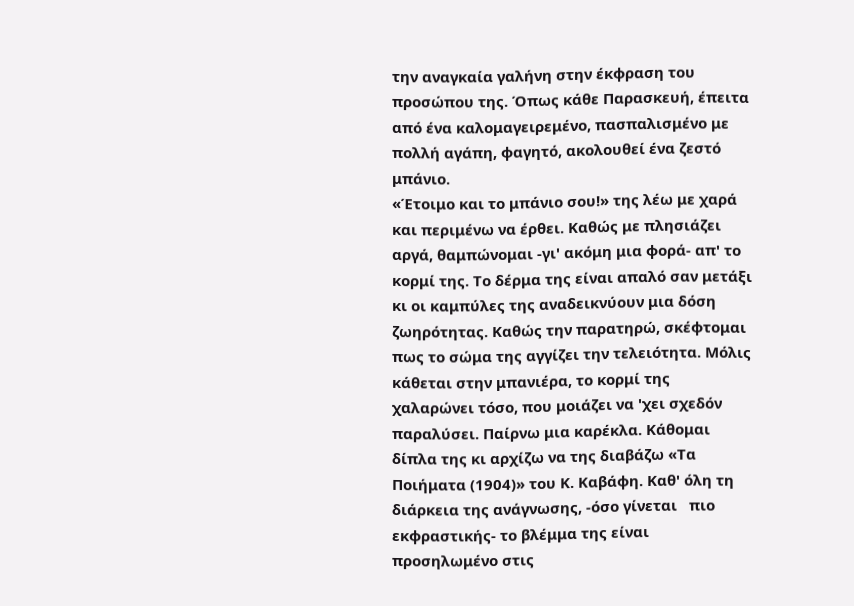την αναγκαία γαλήνη στην έκφραση του προσώπου της. Όπως κάθε Παρασκευή, έπειτα από ένα καλομαγειρεμένο, πασπαλισμένο με πολλή αγάπη, φαγητό, ακολουθεί ένα ζεστό μπάνιο.
«Έτοιμο και το μπάνιο σου!» της λέω με χαρά και περιμένω να έρθει. Καθώς με πλησιάζει αργά, θαμπώνομαι -γι' ακόμη μια φορά- απ' το κορμί της. Το δέρμα της είναι απαλό σαν μετάξι κι οι καμπύλες της αναδεικνύουν μια δόση ζωηρότητας. Καθώς την παρατηρώ, σκέφτομαι πως το σώμα της αγγίζει την τελειότητα. Μόλις κάθεται στην μπανιέρα, το κορμί της χαλαρώνει τόσο, που μοιάζει να 'χει σχεδόν παραλύσει. Παίρνω μια καρέκλα. Κάθομαι δίπλα της κι αρχίζω να της διαβάζω «Τα  Ποιήματα (1904)» του Κ. Καβάφη. Καθ' όλη τη διάρκεια της ανάγνωσης, -όσο γίνεται   πιο εκφραστικής- το βλέμμα της είναι προσηλωμένο στις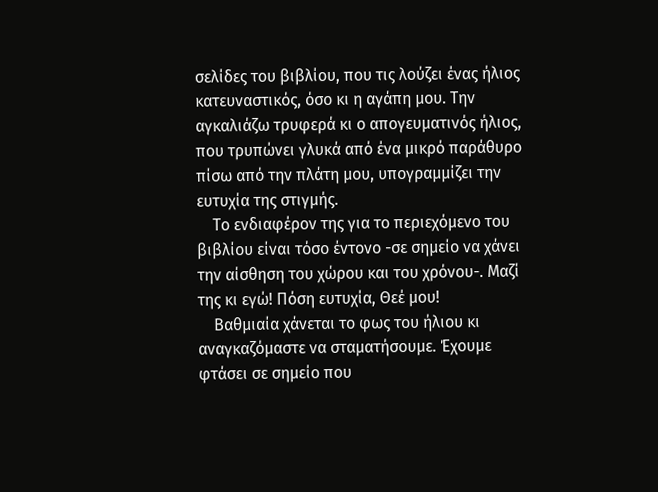σελίδες του βιβλίου, που τις λούζει ένας ήλιος κατευναστικός, όσο κι η αγάπη μου. Την αγκαλιάζω τρυφερά κι ο απογευματινός ήλιος, που τρυπώνει γλυκά από ένα μικρό παράθυρο πίσω από την πλάτη μου, υπογραμμίζει την ευτυχία της στιγμής.
    Το ενδιαφέρον της για το περιεχόμενο του βιβλίου είναι τόσο έντονο -σε σημείο να χάνει την αίσθηση του χώρου και του χρόνου-. Μαζί της κι εγώ! Πόση ευτυχία, Θεέ μου!
    Βαθμιαία χάνεται το φως του ήλιου κι αναγκαζόμαστε να σταματήσουμε. Έχουμε φτάσει σε σημείο που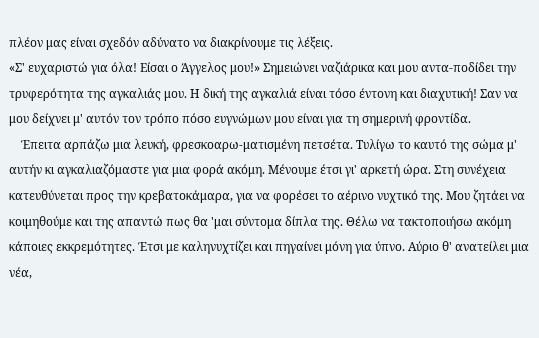πλέον μας είναι σχεδόν αδύνατο να διακρίνουμε τις λέξεις.
«Σ' ευχαριστώ για όλα! Είσαι ο Άγγελος μου!» Σημειώνει ναζιάρικα και μου αντα-ποδίδει την τρυφερότητα της αγκαλιάς μου. Η δική της αγκαλιά είναι τόσο έντονη και διαχυτική! Σαν να μου δείχνει μ' αυτόν τον τρόπο πόσο ευγνώμων μου είναι για τη σημερινή φροντίδα.
    Έπειτα αρπάζω μια λευκή, φρεσκοαρω-ματισμένη πετσέτα. Τυλίγω το καυτό της σώμα μ' αυτήν κι αγκαλιαζόμαστε για μια φορά ακόμη. Μένουμε έτσι γι' αρκετή ώρα. Στη συνέχεια κατευθύνεται προς την κρεβατοκάμαρα, για να φορέσει το αέρινο νυχτικό της. Μου ζητάει να κοιμηθούμε και της απαντώ πως θα 'μαι σύντομα δίπλα της. Θέλω να τακτοποιήσω ακόμη κάποιες εκκρεμότητες. Έτσι με καληνυχτίζει και πηγαίνει μόνη για ύπνο. Αύριο θ' ανατείλει μια νέα,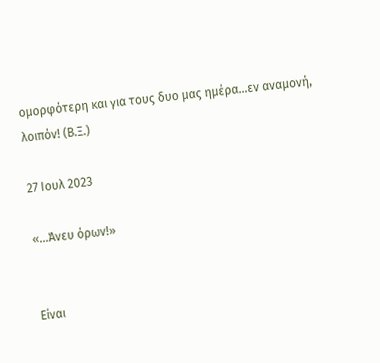ομορφότερη και για τους δυο μας ημέρα...εν αναμονή, λοιπόν! (Β.Ξ.)

27 Ιουλ 2023

«...Άνευ όρων!»


Είναι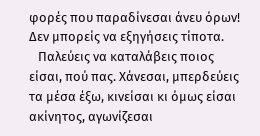φορές που παραδίνεσαι άνευ όρων! Δεν μπορείς να εξηγήσεις τίποτα.
   Παλεύεις να καταλάβεις ποιος είσαι, πού πας. Χάνεσαι, μπερδεύεις τα μέσα έξω, κινείσαι κι όμως είσαι ακίνητος, αγωνίζεσαι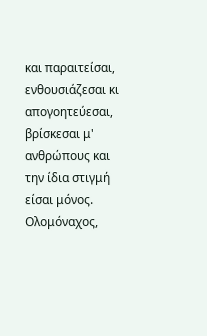και παραιτείσαι, ενθουσιάζεσαι κι απογοητεύεσαι, βρίσκεσαι μ' ανθρώπους και την ίδια στιγμή είσαι μόνος. Ολομόναχος,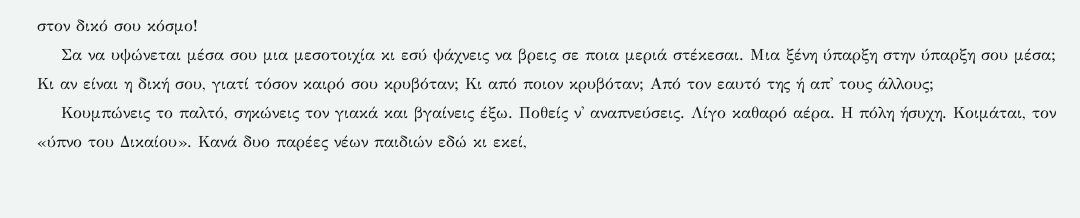στον δικό σου κόσμο!
    Σα να υψώνεται μέσα σου μια μεσοτοιχία κι εσύ ψάχνεις να βρεις σε ποια μεριά στέκεσαι. Μια ξένη ύπαρξη στην ύπαρξη σου μέσα; Κι αν είναι η δική σου, γιατί τόσον καιρό σου κρυβόταν; Κι από ποιον κρυβόταν; Από τον εαυτό της ή απ' τους άλλους;
    Κουμπώνεις το παλτό, σηκώνεις τον γιακά και βγαίνεις έξω. Ποθείς ν' αναπνεύσεις. Λίγο καθαρό αέρα. Η πόλη ήσυχη. Κοιμάται, τον «ύπνο του Δικαίου». Κανά δυο παρέες νέων παιδιών εδώ κι εκεί,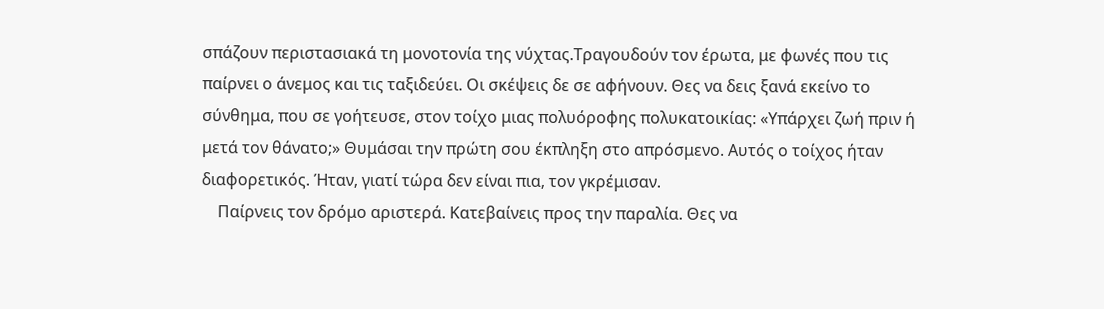σπάζουν περιστασιακά τη μονοτονία της νύχτας.Τραγουδούν τον έρωτα, με φωνές που τις παίρνει ο άνεμος και τις ταξιδεύει. Οι σκέψεις δε σε αφήνουν. Θες να δεις ξανά εκείνο το σύνθημα, που σε γοήτευσε, στον τοίχο μιας πολυόροφης πολυκατοικίας: «Υπάρχει ζωή πριν ή μετά τον θάνατο;» Θυμάσαι την πρώτη σου έκπληξη στο απρόσμενο. Αυτός ο τοίχος ήταν διαφορετικός. Ήταν, γιατί τώρα δεν είναι πια, τον γκρέμισαν.
    Παίρνεις τον δρόμο αριστερά. Κατεβαίνεις προς την παραλία. Θες να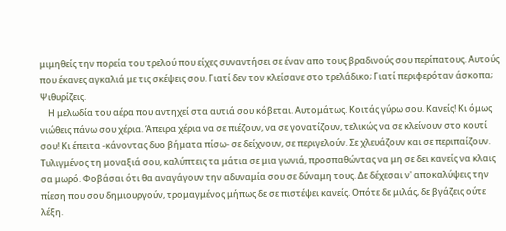μιμηθείς την πορεία του τρελού που είχες συναντήσει σε έναν απο τους βραδινούς σου περίπατους. Αυτούς που έκανες αγκαλιά με τις σκέψεις σου. Γιατί δεν τον κλείσανε στο τρελάδικο; Γιατί περιφερόταν άσκοπα; Ψιθυρίζεις.
    Η μελωδία του αέρα που αντηχεί στα αυτιά σου κόβεται. Αυτομάτως. Κοιτάς γύρω σου. Κανείς! Κι όμως νιώθεις πάνω σου χέρια. Άπειρα χέρια να σε πιέζουν, να σε γονατίζουν, τελικώς να σε κλείνουν στο κουτί σου! Κι έπειτα -κάνοντας δυο βήματα πίσω- σε δείχνουν, σε περιγελούν. Σε χλευάζουν και σε περιπαίζουν. Τυλιγμένος τη μοναξιά σου, καλύπτεις τα μάτια σε μια γωνιά, προσπαθώντας να μη σε δει κανείς να κλαις σα μωρό. Φοβάσαι ότι θα αναγάγουν την αδυναμία σου σε δύναμη τους. Δε δέχεσαι ν' αποκαλύψεις την πίεση που σου δημιουργούν, τρομαγμένος μήπως δε σε πιστέψει κανείς. Οπότε δε μιλάς, δε βγάζεις ούτε λέξη.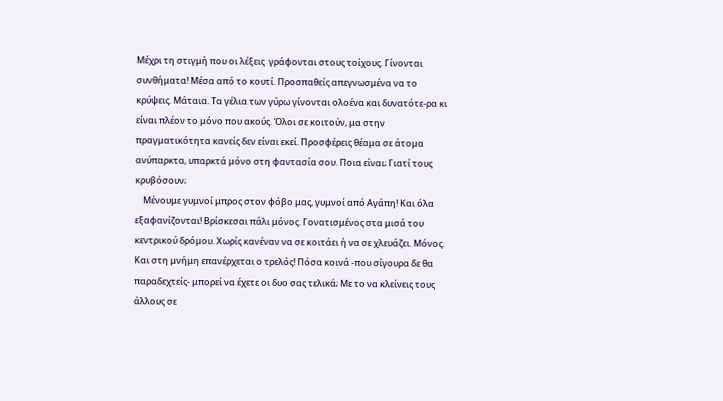Μέχρι τη στιγμή που οι λέξεις  γράφονται στους τοίχους. Γίνονται συνθήματα! Μέσα από το κουτί. Προσπαθείς απεγνωσμένα να το κρύψεις. Μάταια. Τα γέλια των γύρω γίνονται ολοένα και δυνατότε-ρα κι είναι πλέον το μόνο που ακούς. Όλοι σε κοιτούν, μα στην πραγματικότητα κανείς δεν είναι εκεί. Προσφέρεις θέαμα σε άτομα ανύπαρκτα, υπαρκτά μόνο στη φαντασία σου. Ποια είναι; Γιατί τους κρυβόσουν;
    Μένουμε γυμνοί μπρος στον φόβο μας, γυμνοί από Αγάπη! Και όλα εξαφανίζονται! Βρίσκεσαι πάλι μόνος. Γονατισμένος στα μισά του κεντρικού δρόμου. Χωρίς κανέναν να σε κοιτάει ή να σε χλευάζει. Μόνος. Και στη μνήμη επανέρχεται ο τρελός! Πόσα κοινά -που σίγουρα δε θα παραδεχτείς- μπορεί να έχετε οι δυο σας τελικά; Με το να κλείνεις τους άλλους σε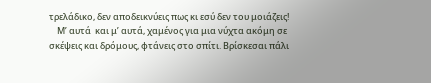τρελάδικο, δεν αποδεικνύεις πως κι εσύ δεν του μοιάζεις!
    Μ’ αυτά  και μ’ αυτά, χαμένος για μια νύχτα ακόμη σε σκέψεις και δρόμους, φτάνεις στο σπίτι. Βρίσκεσαι πάλι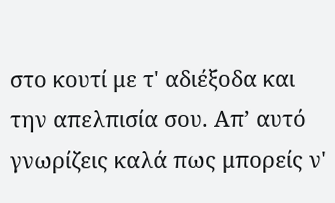στο κουτί με τ' αδιέξοδα και την απελπισία σου. Απ’ αυτό γνωρίζεις καλά πως μπορείς ν'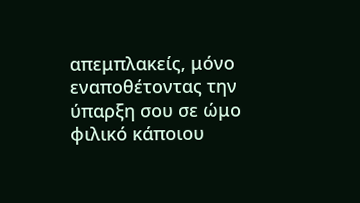απεμπλακείς, μόνο εναποθέτοντας την ύπαρξη σου σε ώμο φιλικό κάποιου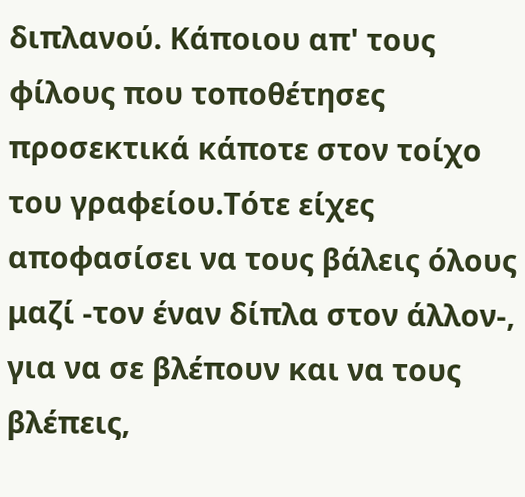διπλανού. Κάποιου απ' τους φίλους που τοποθέτησες προσεκτικά κάποτε στον τοίχο του γραφείου.Τότε είχες αποφασίσει να τους βάλεις όλους μαζί -τον έναν δίπλα στον άλλον-, για να σε βλέπουν και να τους βλέπεις,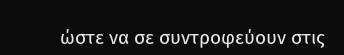ώστε να σε συντροφεύουν στις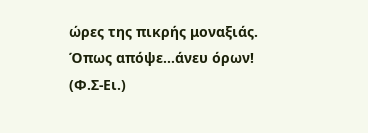ώρες της πικρής μοναξιάς. Όπως απόψε...άνευ όρων! (Φ.Σ-Ει.)